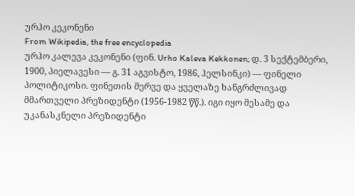ურჰო კეკონენი
From Wikipedia, the free encyclopedia
ურჰო კალევა კეკონენი (ფინ. Urho Kaleva Kekkonen; დ. 3 სექტემბერი, 1900, პიელავესი — გ. 31 აგვისტო, 1986, ჰელსინკი) — ფინელი პოლიტიკოსი. ფინეთის მერვე და ყველაზე ხანგრძლივად მმართველი პრეზიდენტი (1956-1982 წწ.). იგი იყო მესამე და უკანასკნელი პრეზიდენტი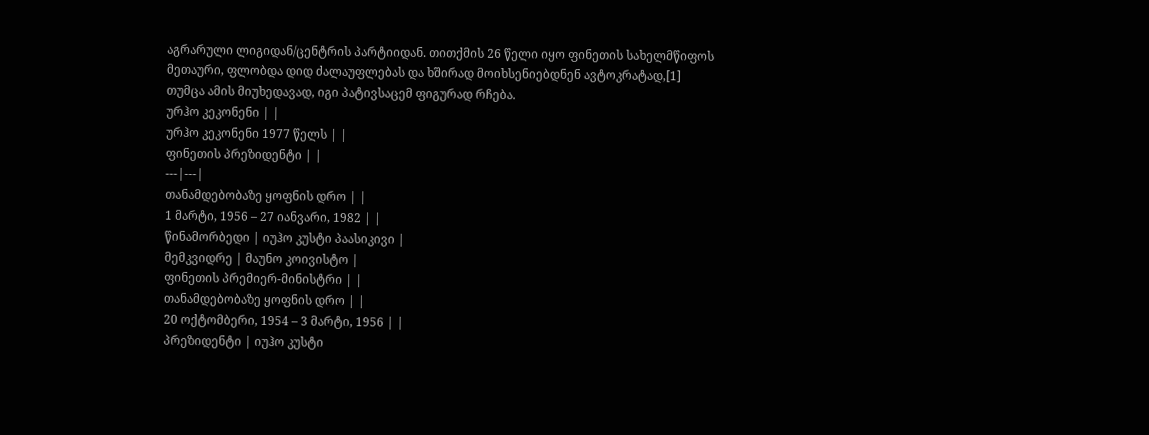აგრარული ლიგიდან/ცენტრის პარტიიდან. თითქმის 26 წელი იყო ფინეთის სახელმწიფოს მეთაური, ფლობდა დიდ ძალაუფლებას და ხშირად მოიხსენიებდნენ ავტოკრატად,[1] თუმცა ამის მიუხედავად, იგი პატივსაცემ ფიგურად რჩება.
ურჰო კეკონენი | |
ურჰო კეკონენი 1977 წელს | |
ფინეთის პრეზიდენტი | |
---|---|
თანამდებობაზე ყოფნის დრო | |
1 მარტი, 1956 – 27 იანვარი, 1982 | |
წინამორბედი | იუჰო კუსტი პაასიკივი |
მემკვიდრე | მაუნო კოივისტო |
ფინეთის პრემიერ-მინისტრი | |
თანამდებობაზე ყოფნის დრო | |
20 ოქტომბერი, 1954 – 3 მარტი, 1956 | |
პრეზიდენტი | იუჰო კუსტი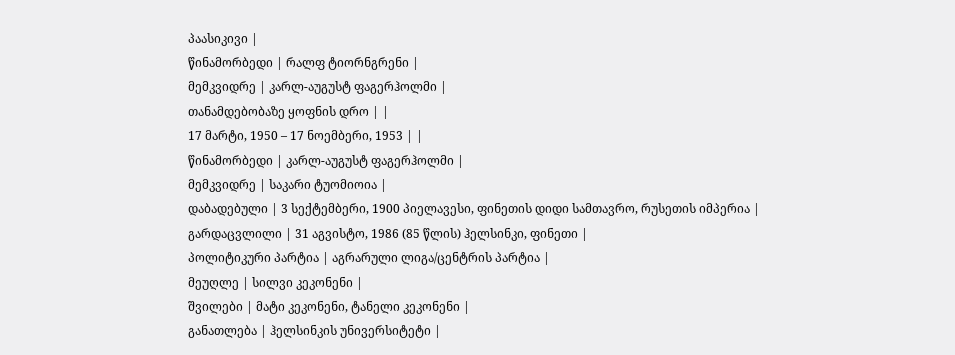პაასიკივი |
წინამორბედი | რალფ ტიორნგრენი |
მემკვიდრე | კარლ-აუგუსტ ფაგერჰოლმი |
თანამდებობაზე ყოფნის დრო | |
17 მარტი, 1950 – 17 ნოემბერი, 1953 | |
წინამორბედი | კარლ-აუგუსტ ფაგერჰოლმი |
მემკვიდრე | საკარი ტუომიოია |
დაბადებული | 3 სექტემბერი, 1900 პიელავესი, ფინეთის დიდი სამთავრო, რუსეთის იმპერია |
გარდაცვლილი | 31 აგვისტო, 1986 (85 წლის) ჰელსინკი, ფინეთი |
პოლიტიკური პარტია | აგრარული ლიგა/ცენტრის პარტია |
მეუღლე | სილვი კეკონენი |
შვილები | მატი კეკონენი, ტანელი კეკონენი |
განათლება | ჰელსინკის უნივერსიტეტი |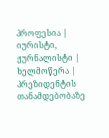პროფესია | იურისტი, ჟურნალისტი |
ხელმოწერა |
პრეზიდენტის თანამდებობაზე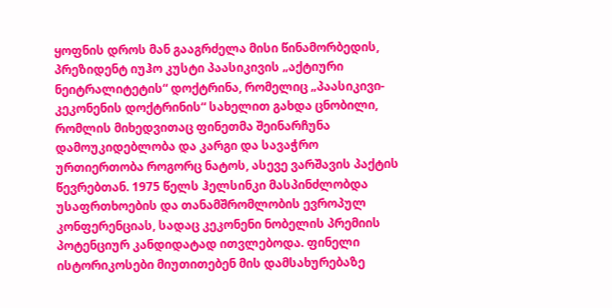ყოფნის დროს მან გააგრძელა მისი წინამორბედის, პრეზიდენტ იუჰო კუსტი პაასიკივის „აქტიური ნეიტრალიტეტის“ დოქტრინა, რომელიც „პაასიკივი-კეკონენის დოქტრინის“ სახელით გახდა ცნობილი, რომლის მიხედვითაც ფინეთმა შეინარჩუნა დამოუკიდებლობა და კარგი და სავაჭრო ურთიერთობა როგორც ნატოს, ასევე ვარშავის პაქტის წევრებთან. 1975 წელს ჰელსინკი მასპინძლობდა უსაფრთხოების და თანამშრომლობის ევროპულ კონფერენციას, სადაც კეკონენი ნობელის პრემიის პოტენციურ კანდიდატად ითვლებოდა. ფინელი ისტორიკოსები მიუთითებენ მის დამსახურებაზე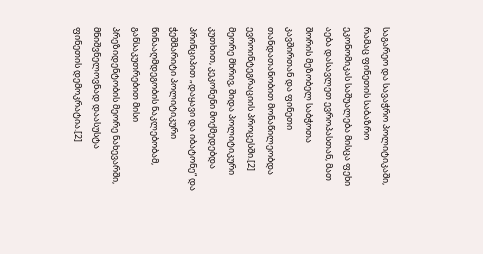საგარეო და სავაჭრო პოლიტიკაში, რამაც ფინეთის საბაზრო ეკონომიკას საშუალება მისცა ფეხი აება დასავლეთ ევროპასთან, მათ შორის მეზობელ საბჭოთა კავშირთან და ფინეთი თანდათანობით მონაწილეობდა ევროინტეგრაციის პროცესში.[2] მეორე მხრივ, შიდა პოლიტიკური კუთხით, კეკონენი მოქმედებდა პრინციპით „დაყავი და იბატონე“ და ჭეშმარიტი პოლიტიკური წინააღმდეგობის ნაკლებობამ, განსაკუთრებით მისი პრეზიდენტობის მეორე ნახევარში, მნიშვნელოვნად დაასუსტა ფინეთის დემოკრატია.[2]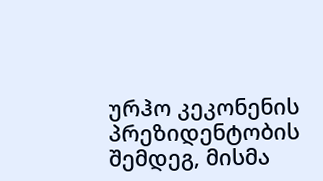ურჰო კეკონენის პრეზიდენტობის შემდეგ, მისმა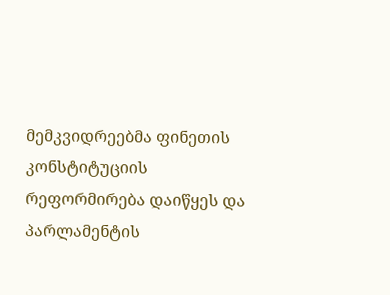მემკვიდრეებმა ფინეთის კონსტიტუციის რეფორმირება დაიწყეს და პარლამენტის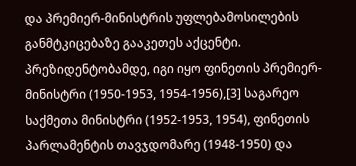და პრემიერ-მინისტრის უფლებამოსილების განმტკიცებაზე გააკეთეს აქცენტი.
პრეზიდენტობამდე, იგი იყო ფინეთის პრემიერ-მინისტრი (1950-1953, 1954-1956),[3] საგარეო საქმეთა მინისტრი (1952-1953, 1954), ფინეთის პარლამენტის თავჯდომარე (1948-1950) და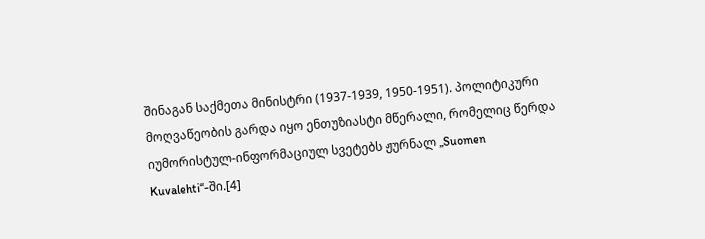შინაგან საქმეთა მინისტრი (1937-1939, 1950-1951). პოლიტიკური მოღვაწეობის გარდა იყო ენთუზიასტი მწერალი, რომელიც წერდა იუმორისტულ-ინფორმაციულ სვეტებს ჟურნალ „Suomen Kuvalehti“-ში.[4]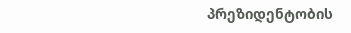პრეზიდენტობის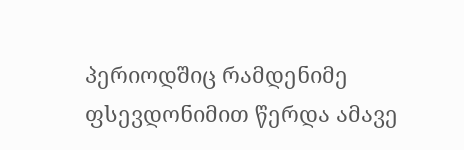პერიოდშიც რამდენიმე ფსევდონიმით წერდა ამავე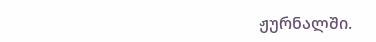ჟურნალში.